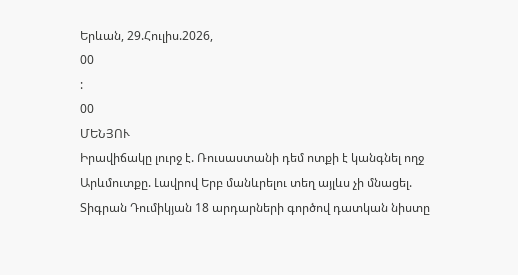Երևան, 29.Հուլիս.2026,
00
:
00
ՄԵՆՅՈՒ
Իրավիճակը լուրջ է. Ռուսաստանի դեմ ոտքի է կանգնել ողջ Արևմուտքը. Լավրով Երբ մանևրելու տեղ այլևս չի մնացել. Տիգրան Դումիկյան 18 արդարների գործով դատկան նիստը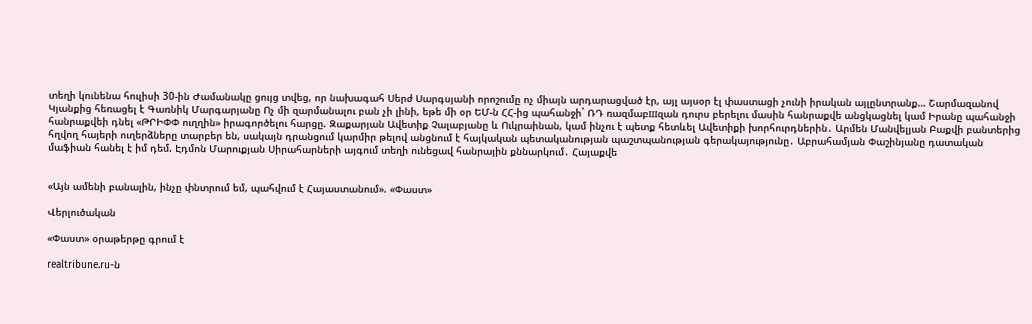տեղի կունենա հուլիսի 30-ին Ժամանակը ցույց տվեց, որ նախագահ Սերժ Սարգսյանի որոշումը ոչ միայն արդարացված էր, այլ այսօր էլ փաստացի չունի իրական այլընտրանք… Շարմազանով Կյանքից հեռացել է Գառնիկ Մարգարյանը Ոչ մի զարմանալու բան չի լինի, եթե մի օր ԵՄ-ն ՀՀ-ից պահանջի` ՌԴ ռազմաբшզան դուրս բերելու մասին հանրաքվե անցկացնել կամ Իրանը պահանջի հանրաքվեի դնել «ԹՐԻՓՓ ուղղին» իրագործելու հարցը. Զաքարյան Ավետիք Չալաբյանը և Ուկրաինան, կամ ինչու է պետք հետևել Ավետիքի խորհուրդներին․ Արմեն Մանվելյան Բաքվի բանտերից հղվող հայերի ուղերձները տարբեր են, սակայն դրանցում կարմիր թելով անցնում է հայկական պետականության պաշտպանության գերակայությունը․ Աբրահամյան Փաշինյանը դատական մաֆիան հանել է իմ դեմ. Էդմոն Մարուքյան Սիրահարների այգում տեղի ունեցավ հանրային քննարկում․ Հայաքվե


«Այն ամենի բանալին, ինչը փնտրում եմ, պահվում է Հայաստանում». «Փաստ»

Վերլուծական

«Փաստ» օրաթերթը գրում է

realtribune.ru-ն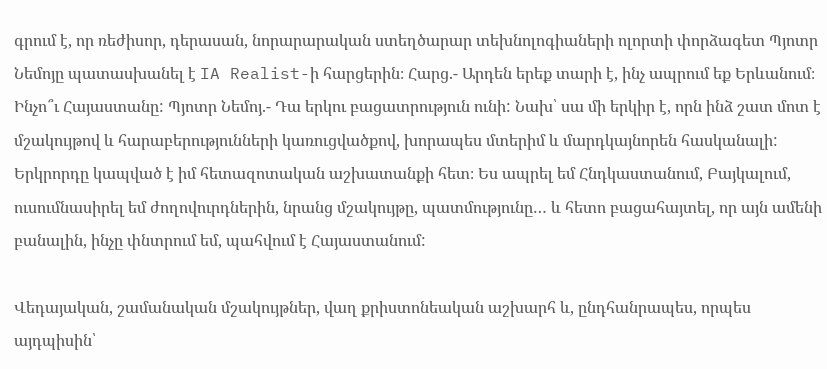գրում է, որ ռեժիսոր, դերասան, նորարարական ստեղծարար տեխնոլոգիաների ոլորտի փորձագետ Պյոտր Նեմոյը պատասխանել է IA Realist-ի հարցերին։ Հարց.- Արդեն երեք տարի է, ինչ ապրում եք Երևանում։ Ինչո՞ւ Հայաստանը: Պյոտր Նեմոյ.- Դա երկու բացատրություն ունի: Նախ՝ սա մի երկիր է, որն ինձ շատ մոտ է մշակույթով և հարաբերությունների կառուցվածքով, խորապես մտերիմ և մարդկայնորեն հասկանալի: Երկրորդը կապված է իմ հետազոտական աշխատանքի հետ։ Ես ապրել եմ Հնդկաստանում, Բայկալում, ուսումնասիրել եմ ժողովուրդներին, նրանց մշակույթը, պատմությունը… և հետո բացահայտել, որ այն ամենի բանալին, ինչը փնտրում եմ, պահվում է Հայաստանում:

Վեդայական, շամանական մշակույթներ, վաղ քրիստոնեական աշխարհ և, ընդհանրապես, որպես այդպիսին՝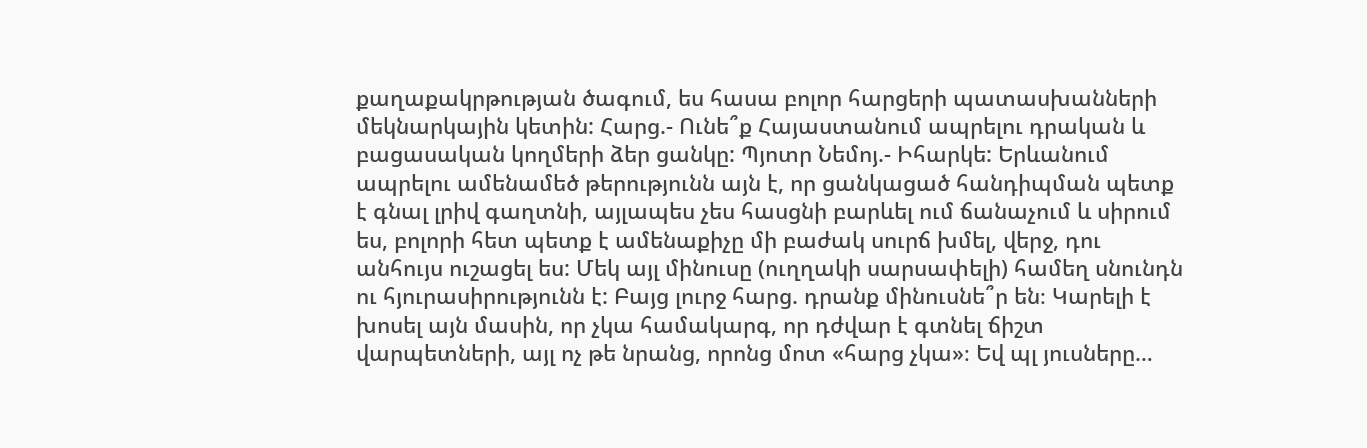քաղաքակրթության ծագում, ես հասա բոլոր հարցերի պատասխանների մեկնարկային կետին: Հարց.- Ունե՞ք Հայաստանում ապրելու դրական և բացասական կողմերի ձեր ցանկը: Պյոտր Նեմոյ.- Իհարկե: Երևանում ապրելու ամենամեծ թերությունն այն է, որ ցանկացած հանդիպման պետք է գնալ լրիվ գաղտնի, այլապես չես հասցնի բարևել ում ճանաչում և սիրում ես, բոլորի հետ պետք է ամենաքիչը մի բաժակ սուրճ խմել, վերջ, դու անհույս ուշացել ես: Մեկ այլ մինուսը (ուղղակի սարսափելի) համեղ սնունդն ու հյուրասիրությունն է: Բայց լուրջ հարց. դրանք մինուսնե՞ր են։ Կարելի է խոսել այն մասին, որ չկա համակարգ, որ դժվար է գտնել ճիշտ վարպետների, այլ ոչ թե նրանց, որոնց մոտ «հարց չկա»։ Եվ պլ յուսները…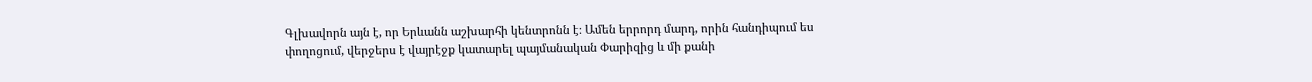Գլխավորն այն է, որ Երևանն աշխարհի կենտրոնն է։ Ամեն երրորդ մարդ, որին հանդիպում ես փողոցում, վերջերս է վայրէջք կատարել պայմանական Փարիզից և մի քանի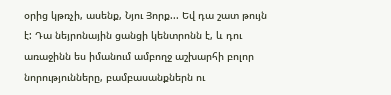օրից կթռչի, ասենք, Նյու Յորք... Եվ դա շատ թույն է: Դա նեյրոնային ցանցի կենտրոնն է, և դու առաջինն ես իմանում ամբողջ աշխարհի բոլոր նորությունները, բամբասանքներն ու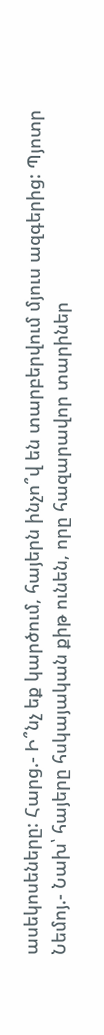ասեկոսեները: Հարց.- Ի՞նչ եք կարծում, հայերն ինչո՞վ են տարբերվում մյուս ազգերից: Պյոտր Նեմոյ.- Նախ՝ հայերը հսկայական քիթ ունեն, որը հազարավոր տարիներ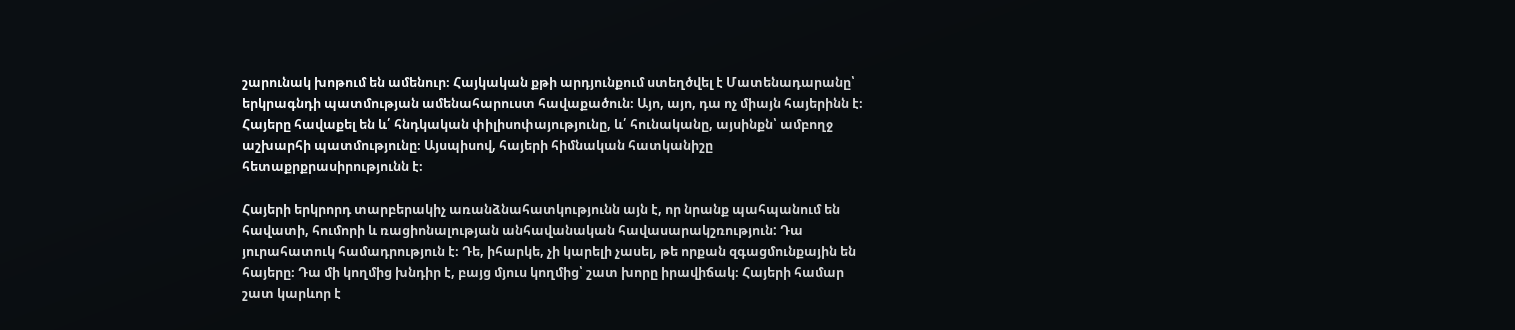շարունակ խոթում են ամենուր։ Հայկական քթի արդյունքում ստեղծվել է Մատենադարանը՝ երկրագնդի պատմության ամենահարուստ հավաքածուն։ Այո, այո, դա ոչ միայն հայերինն է։ Հայերը հավաքել են և՛ հնդկական փիլիսոփայությունը, և՛ հունականը, այսինքն՝ ամբողջ աշխարհի պատմությունը։ Այսպիսով, հայերի հիմնական հատկանիշը հետաքրքրասիրությունն է։

Հայերի երկրորդ տարբերակիչ առանձնահատկությունն այն է, որ նրանք պահպանում են հավատի, հումորի և ռացիոնալության անհավանական հավասարակշռություն: Դա յուրահատուկ համադրություն է։ Դե, իհարկե, չի կարելի չասել, թե որքան զգացմունքային են հայերը։ Դա մի կողմից խնդիր է, բայց մյուս կողմից՝ շատ խորը իրավիճակ։ Հայերի համար շատ կարևոր է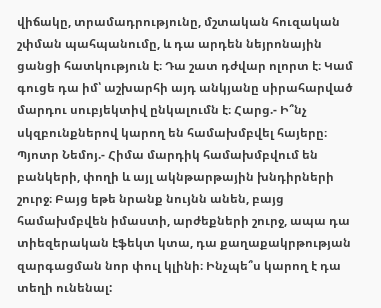վիճակը, տրամադրությունը, մշտական հուզական շփման պահպանումը, և դա արդեն նեյրոնային ցանցի հատկություն է։ Դա շատ դժվար ոլորտ է։ Կամ գուցե դա իմ՝ աշխարհի այդ անկյանը սիրահարված մարդու սուբյեկտիվ ընկալումն է։ Հարց.- Ի՞նչ սկզբունքներով կարող են համախմբվել հայերը։ Պյոտր Նեմոյ.- Հիմա մարդիկ համախմբվում են բանկերի, փողի և այլ ակնթարթային խնդիրների շուրջ։ Բայց եթե նրանք նույնն անեն, բայց համախմբվեն իմաստի, արժեքների շուրջ, ապա դա տիեզերական էֆեկտ կտա, դա քաղաքակրթության զարգացման նոր փուլ կլինի։ Ինչպե՞ս կարող է դա տեղի ունենալ: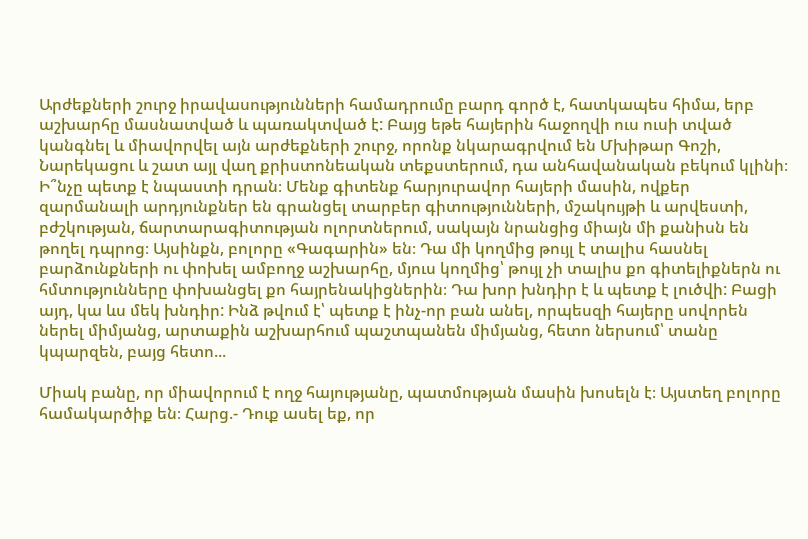Արժեքների շուրջ իրավասությունների համադրումը բարդ գործ է, հատկապես հիմա, երբ աշխարհը մասնատված և պառակտված է: Բայց եթե հայերին հաջողվի ուս ուսի տված կանգնել և միավորվել այն արժեքների շուրջ, որոնք նկարագրվում են Մխիթար Գոշի, Նարեկացու և շատ այլ վաղ քրիստոնեական տեքստերում, դա անհավանական բեկում կլինի։ Ի՞նչը պետք է նպաստի դրան։ Մենք գիտենք հարյուրավոր հայերի մասին, ովքեր զարմանալի արդյունքներ են գրանցել տարբեր գիտությունների, մշակույթի և արվեստի, բժշկության, ճարտարագիտության ոլորտներում, սակայն նրանցից միայն մի քանիսն են թողել դպրոց։ Այսինքն, բոլորը «Գագարին» են։ Դա մի կողմից թույլ է տալիս հասնել բարձունքների ու փոխել ամբողջ աշխարհը, մյուս կողմից՝ թույլ չի տալիս քո գիտելիքներն ու հմտությունները փոխանցել քո հայրենակիցներին։ Դա խոր խնդիր է և պետք է լուծվի: Բացի այդ, կա ևս մեկ խնդիր: Ինձ թվում է՝ պետք է ինչ-որ բան անել, որպեսզի հայերը սովորեն ներել միմյանց, արտաքին աշխարհում պաշտպանեն միմյանց, հետո ներսում՝ տանը կպարզեն, բայց հետո...

Միակ բանը, որ միավորում է ողջ հայությանը, պատմության մասին խոսելն է։ Այստեղ բոլորը համակարծիք են։ Հարց.- Դուք ասել եք, որ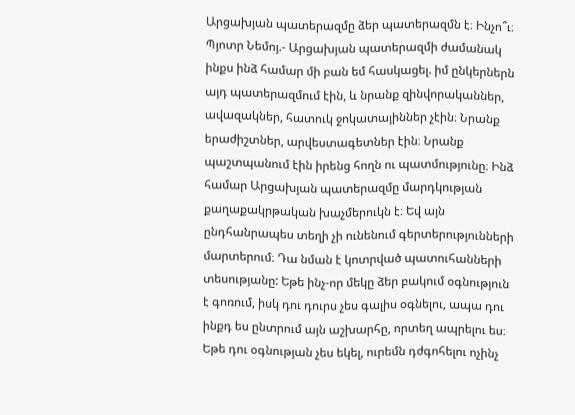Արցախյան պատերազմը ձեր պատերազմն է։ Ինչո՞ւ։ Պյոտր Նեմոյ.- Արցախյան պատերազմի ժամանակ ինքս ինձ համար մի բան եմ հասկացել. իմ ընկերներն այդ պատերազմում էին, և նրանք զինվորականներ, ավազակներ, հատուկ ջոկատայիններ չէին։ Նրանք երաժիշտներ, արվեստագետներ էին։ Նրանք պաշտպանում էին իրենց հողն ու պատմությունը։ Ինձ համար Արցախյան պատերազմը մարդկության քաղաքակրթական խաչմերուկն է։ Եվ այն ընդհանրապես տեղի չի ունենում գերտերությունների մարտերում։ Դա նման է կոտրված պատուհանների տեսությանը: Եթե ինչ-որ մեկը ձեր բակում օգնություն է գոռում, իսկ դու դուրս չես գալիս օգնելու, ապա դու ինքդ ես ընտրում այն աշխարհը, որտեղ ապրելու ես։ Եթե դու օգնության չես եկել, ուրեմն դժգոհելու ոչինչ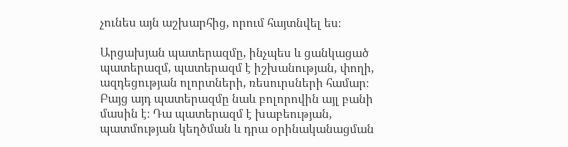չունես այն աշխարհից, որում հայտնվել ես։

Արցախյան պատերազմը, ինչպես և ցանկացած պատերազմ, պատերազմ է իշխանության, փողի, ազդեցության ոլորտների, ռեսուրսների համար։ Բայց այդ պատերազմը նաև բոլորովին այլ բանի մասին է։ Դա պատերազմ է խաբեության, պատմության կեղծման և դրա օրինականացման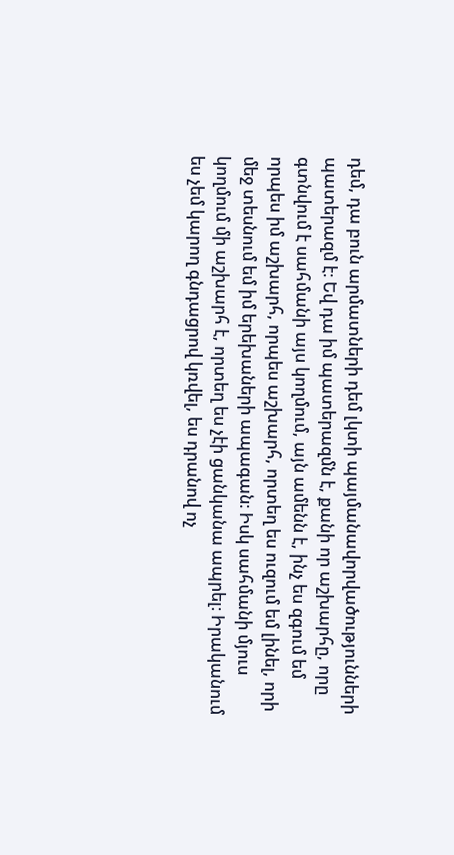դեմ, դա բուն արմատների դեմ լկտի պայմանավորվածությունների պատերազմ է։ Եվ դա իմ պատերազմն է, քանի որ աշխարհը, որը գտնվում է սահմանի այս կողմում, այն ամենն է, ինչ ես զգում եմ որպես իմ աշխարհ, որպես աշխարհ, որտեղ ես ուզում եմ լինել, որի մեջ տեսնում եմ իմ երեխաների ապագան։ Իսկ սահմանի մյուս կողմում մի աշխարհ է, որտեղ ես չէի ցանկանա ապրել։ Իրականում ես չեմ կարող գնդացրով կռվել, ես դրանով ոչ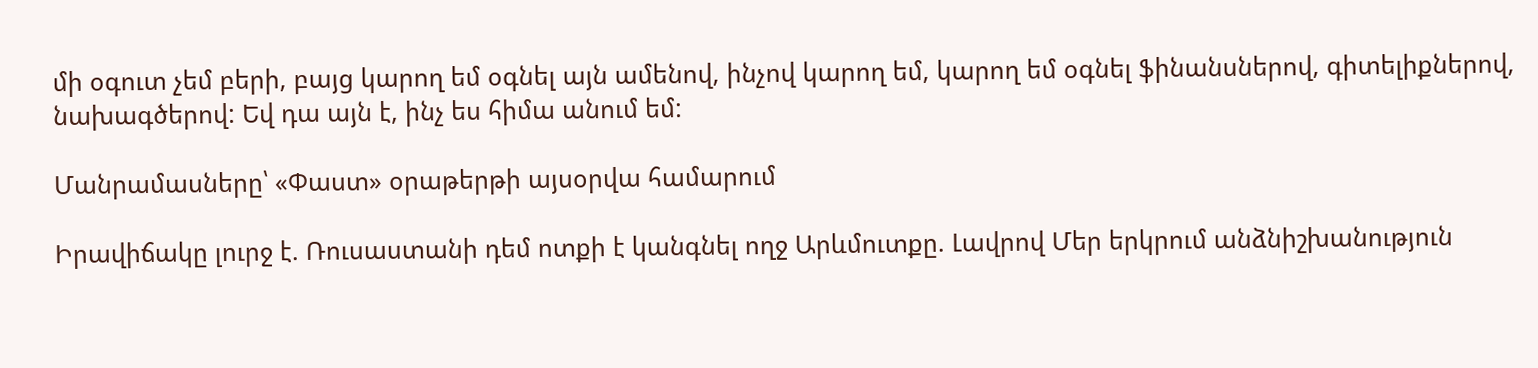մի օգուտ չեմ բերի, բայց կարող եմ օգնել այն ամենով, ինչով կարող եմ, կարող եմ օգնել ֆինանսներով, գիտելիքներով, նախագծերով: Եվ դա այն է, ինչ ես հիմա անում եմ:

Մանրամասները՝ «Փաստ» օրաթերթի այսօրվա համարում

Իրավիճակը լուրջ է. Ռուսաստանի դեմ ոտքի է կանգնել ողջ Արևմուտքը. Լավրով Մեր երկրում անձնիշխանություն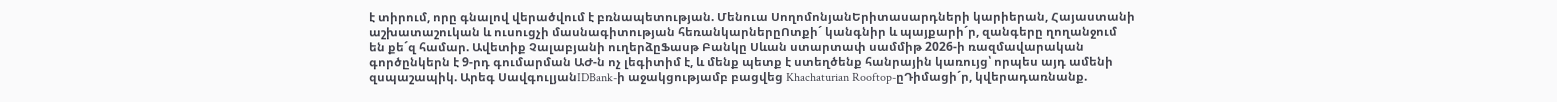է տիրում, որը գնալով վերածվում է բռնապետության. Մենուա ՍողոմոնյանԵրիտասարդների կարիերան, Հայաստանի աշխատաշուկան և ուսուցչի մասնագիտության հեռանկարներըՈտքի´ կանգնիր և պայքարի´ր, զանգերը ղողանջում են քե´զ համար. Ավետիք Չալաբյանի ուղերձըՖասթ Բանկը Սևան ստարտափ սամմիթ 2026-ի ռազմավարական գործընկերն է 9-րդ գումարման ԱԺ-ն ոչ լեգիտիմ է, և մենք պետք է ստեղծենք հանրային կառույց՝ որպես այդ ամենի զսպաշապիկ. Արեգ ՍավգուլյանIDBank-ի աջակցությամբ բացվեց Khachaturian Rooftop-ըԴիմացի´ր, կվերադառնանք.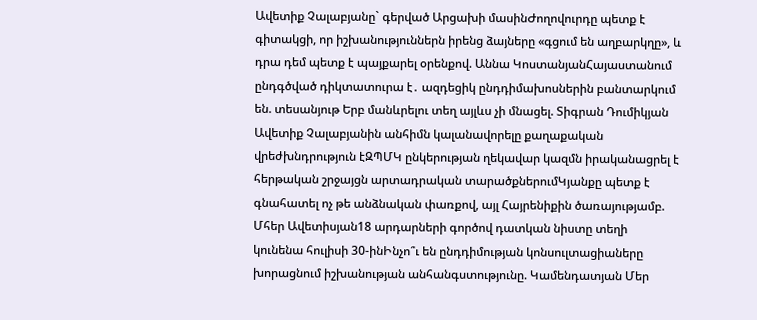Ավետիք Չալաբյանը` գերված Արցախի մասինԺողովուրդը պետք է գիտակցի, որ իշխանություններն իրենց ձայները «գցում են աղբարկղը», և դրա դեմ պետք է պայքարել օրենքով. Աննա ԿոստանյանՀայաստանում ընդգծված դիկտատուրա է․ ազդեցիկ ընդդիմախոսներին բանտարկում են. տեսանյութ Երբ մանևրելու տեղ այլևս չի մնացել. Տիգրան Դումիկյան Ավետիք Չալաբյանին անհիմն կալանավորելը քաղաքական վրեժխնդրություն էԶՊՄԿ ընկերության ղեկավար կազմն իրականացրել է հերթական շրջայցն արտադրական տարածքներումԿյանքը պետք է գնահատել ոչ թե անձնական փառքով, այլ Հայրենիքին ծառայությամբ. Մհեր Ավետիսյան18 արդարների գործով դատկան նիստը տեղի կունենա հուլիսի 30-ինԻնչո՞ւ են ընդդիմության կոնսուլտացիաները խորացնում իշխանության անհանգստությունը. Կամենդատյան Մեր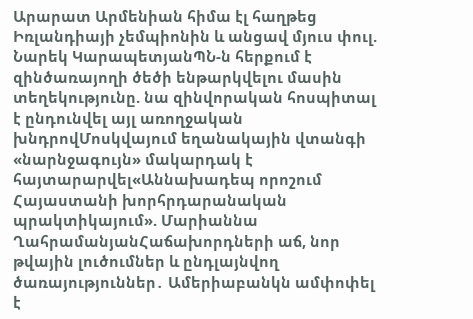Արարատ Արմենիան հիմա էլ հաղթեց Իռլանդիայի չեմպիոնին և անցավ մյուս փուլ. Նարեկ ԿարապետյանՊՆ-ն հերքում է զինծառայողի ծեծի ենթարկվելու մասին տեղեկությունը. նա զինվորական հոսպիտալ է ընդունվել այլ առողջական խնդրովՄոսկվայում եղանակային վտանգի «նարնջագույն» մակարդակ է հայտարարվել«Աննախադեպ որոշում Հայաստանի խորհրդարանական պրակտիկայում». Մարիաննա ՂահրամանյանՀաճախորդների աճ, նոր թվային լուծումներ և ընդլայնվող ծառայություններ․ Ամերիաբանկն ամփոփել է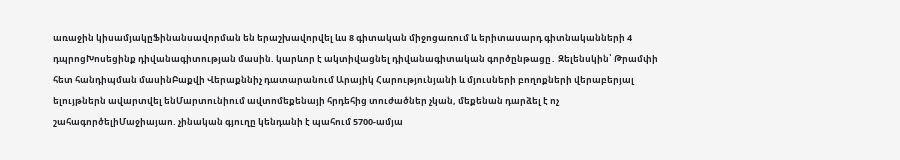առաջին կիսամյակըՖինանսավորման են երաշխավորվել ևս 8 գիտական միջոցառում և երիտասարդ գիտնականների 4 դպրոցԽոսեցինք դիվանագիտության մասին. կարևոր է ակտիվացնել դիվանագիտական գործընթացը․ Զելենսկին՝ Թրամփի հետ հանդիպման մասինԲաքվի Վերաքննիչ դատարանում Արայիկ Հարությունյանի և մյուսների բողոքների վերաբերյալ ելույթներն ավարտվել ենՄարտունիում ավտոմեքենայի հրդեհից տուժածներ չկան, մեքենան դարձել է ոչ շահագործելիՄաջիայաո. չինական գյուղը կենդանի է պահում 5700-ամյա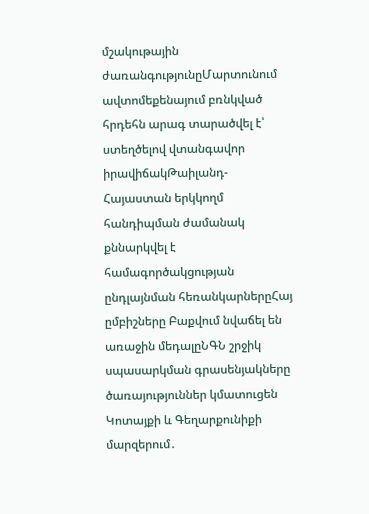մշակութային ժառանգությունըՄարտունում ավտոմեքենայում բռնկված հրդեհն արագ տարածվել է՝ ստեղծելով վտանգավոր իրավիճակԹաիլանդ-Հայաստան երկկողմ հանդիպման ժամանակ քննարկվել է համագործակցության ընդլայնման հեռանկարներըՀայ ըմբիշները Բաքվում նվաճել են առաջին մեդալըՆԳՆ շրջիկ սպասարկման գրասենյակները ծառայություններ կմատուցեն Կոտայքի և Գեղարքունիքի մարզերում․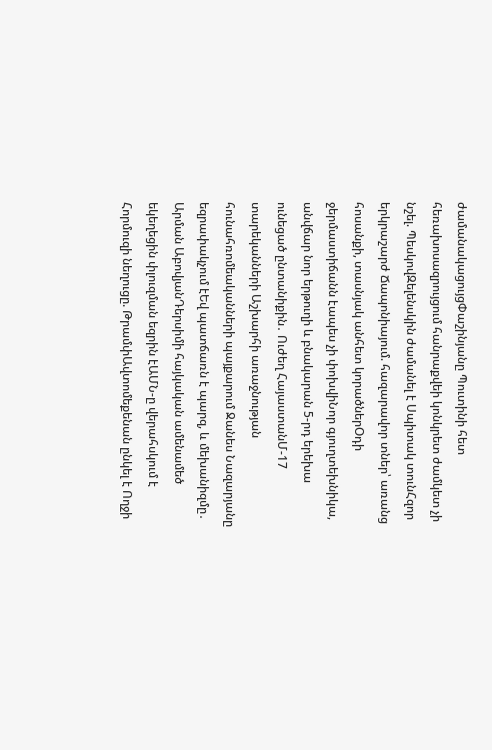ժամանակացույցՓաշինյանը Պուտինի հետ հեռախոսազրույցում հանրաքվեի կոնկրետ ժամկետ չի նշել. ՊեսկովԶելենսկին ժամանել է Սպիտակ տունՀզոր երկրաշարժ Ճապոնիայում. հազարավոր տներ՝ առանց հոսանքի, տասնյակ անհետ կորածներՕդի ջերմաստիճանն էապես չի փոխվիՆոր գյուղտեխնիկա, անվճար նոր երթուղի և բնակարան 5-րդ երեխա ունեցած ընտանիքին․ Ուժեղ ՀայաստանՄ-17 տարեկանների Աշխարհի առաջնության հունահռոմեականների պայքարում Ջանես Նազարյանը եզրափակչում էԵվ պատճառն է պարզ, և մեխանիզմը․ Արման ԱբովյանԴերսիմի հայկական ամենամեծ եկեղեցին փլուզման եզրին էԱՄՆ-ը վերահսկում է Հորմուզի նեղուցը. ԹրամփԱվտոմեքենան ընկել է Ողջի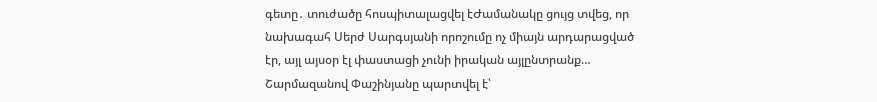գետը․ տուժածը հոսպիտալացվել էԺամանակը ցույց տվեց, որ նախագահ Սերժ Սարգսյանի որոշումը ոչ միայն արդարացված էր, այլ այսօր էլ փաստացի չունի իրական այլընտրանք… Շարմազանով Փաշինյանը պարտվել է՝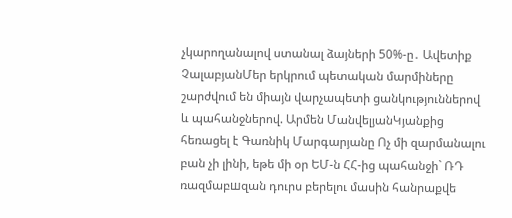չկարողանալով ստանալ ձայների 50%-ը․ Ավետիք ՉալաբյանՄեր երկրում պետական մարմիները շարժվում են միայն վարչապետի ցանկություններով և պահանջներով. Արմեն ՄանվելյանԿյանքից հեռացել է Գառնիկ Մարգարյանը Ոչ մի զարմանալու բան չի լինի, եթե մի օր ԵՄ-ն ՀՀ-ից պահանջի` ՌԴ ռազմաբшզան դուրս բերելու մասին հանրաքվե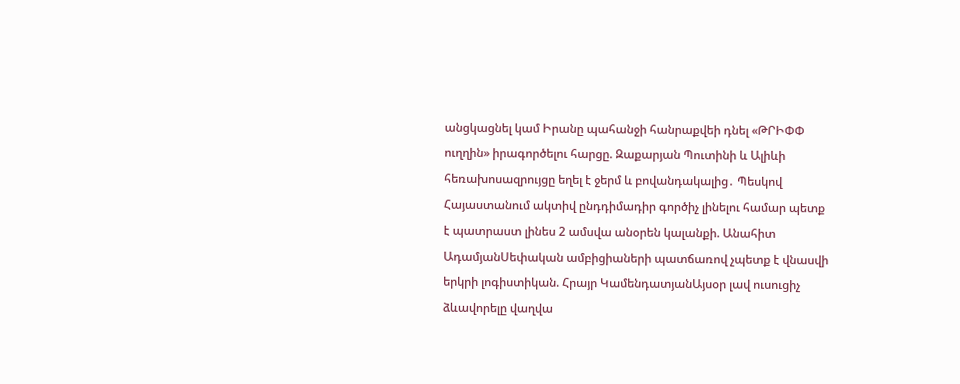անցկացնել կամ Իրանը պահանջի հանրաքվեի դնել «ԹՐԻՓՓ ուղղին» իրագործելու հարցը. Զաքարյան Պուտինի և Ալիևի հեռախոսազրույցը եղել է ջերմ և բովանդակալից․ Պեսկով Հայաստանում ակտիվ ընդդիմադիր գործիչ լինելու համար պետք է պատրաստ լինես 2 ամսվա անօրեն կալանքի. Անահիտ ԱդամյանՍեփական ամբիցիաների պատճառով չպետք է վնասվի երկրի լոգիստիկան. Հրայր ԿամենդատյանԱյսօր լավ ուսուցիչ ձևավորելը վաղվա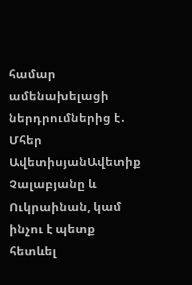համար ամենախելացի ներդրումներից է․ Մհեր ԱվետիսյանԱվետիք Չալաբյանը և Ուկրաինան, կամ ինչու է պետք հետևել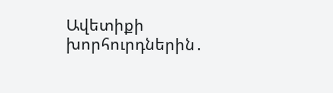Ավետիքի խորհուրդներին․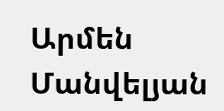Արմեն Մանվելյան